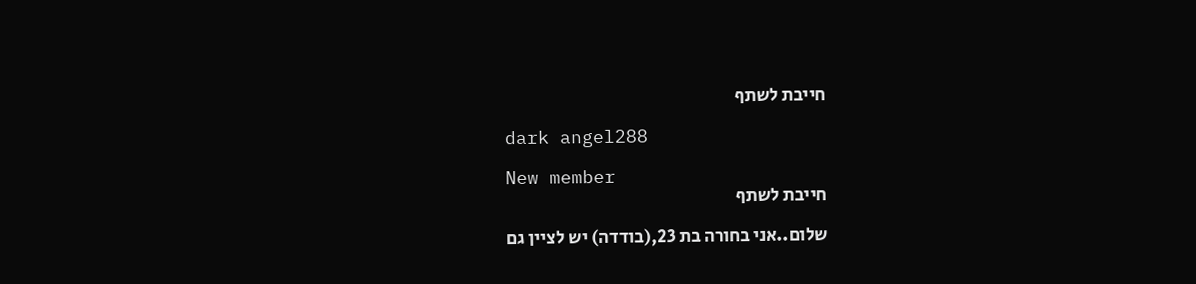חייבת לשתף

dark angel288

New member
חייבת לשתף

שלום..אני בחורה בת 23,(בודדה) יש לציין גם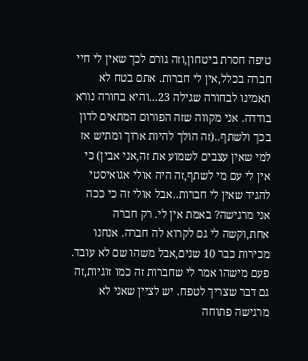טיפה חסרת ביטחון,וזה גורם לכך שאין לי חיי חברה בכלל,אין לי חברות. אתם בטח לא תאמינו לבחורה שגילה 23...והיא בחורה נורא בודדה. אני מקווה שזה הפורום המתאים לדון בכך ולשתף..(זה הולך להיות ארוך ומתיש אז למי שאין עצבים לשמוע את זה,אני אבין) כי אין לי עם מי לשתף,זה היה אולי אגואיסטי להגיד שאין לי חברות..אבל אולי זה כי ככה אני מרגישה? באמת אין לי. רק חברה אחת,וקשה לי גם לקרוא לה חברה. אנחנו מכירות כבר 10 שנים,אבל משהו שם לא עובד. פעם מישהו אמר לי שחברות זה כמו זוגיות,זה גם דבר שצריך לטפח. יש לציין שאני לא מרגישה פתוחה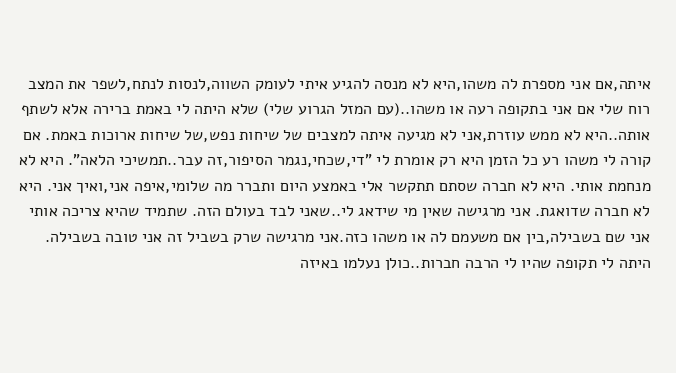איתה,אם אני מספרת לה משהו,היא לא מנסה להגיע איתי לעומק השווה,לנסות לנתח,לשפר את המצב רוח שלי אם אני בתקופה רעה או משהו..(עם המזל הגרוע שלי) שלא היתה לי באמת ברירה אלא לשתף אותה..היא לא ממש עוזרת,אני לא מגיעה איתה למצבים של שיחות נפש,של שיחות ארוכות באמת. אם קורה לי משהו רע כל הזמן היא רק אומרת לי "די,שכחי,נגמר הסיפור,זה עבר..תמשיכי הלאה". היא לא מנחמת אותי. היא לא חברה שסתם תתקשר אלי באמצע היום ותברר מה שלומי,איפה אני,ואיך אני. היא לא חברה שדואגת. אני מרגישה שאין מי שידאג לי..שאני לבד בעולם הזה. שתמיד שהיא צריכה אותי אני שם בשבילה,בין אם משעמם לה או משהו כזה.אני מרגישה שרק בשביל זה אני טובה בשבילה. היתה לי תקופה שהיו לי הרבה חברות..כולן נעלמו באיזה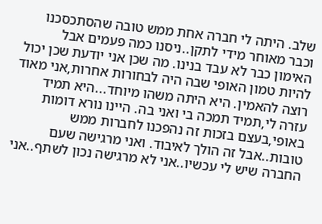שלב. היתה לי חברה אחת ממש טובה שהסתכסכנו וכבר מאוחר מידי לתקן..ניסנו כמה פעמים אבל האימון כבר לא עבד בנינו. מה שכן אני יודעת שכן יכול להיות טמון האופי שבה היה לבחורות אחרות,אני מאוד רוצה להאמין. היא היתה משהו מיוחד...היא תמיד עזרה לי,תמיד תמכה בי ואני בה. היינו נורא דומות באופי,בעצם בזכות זה נהפכנו לחברות ממש טובות..אבל זה הולך לאיבוד. ואני מרגישה שעם החברה שיש לי עכשיו..אני לא מרגישה נכון לשתף..אני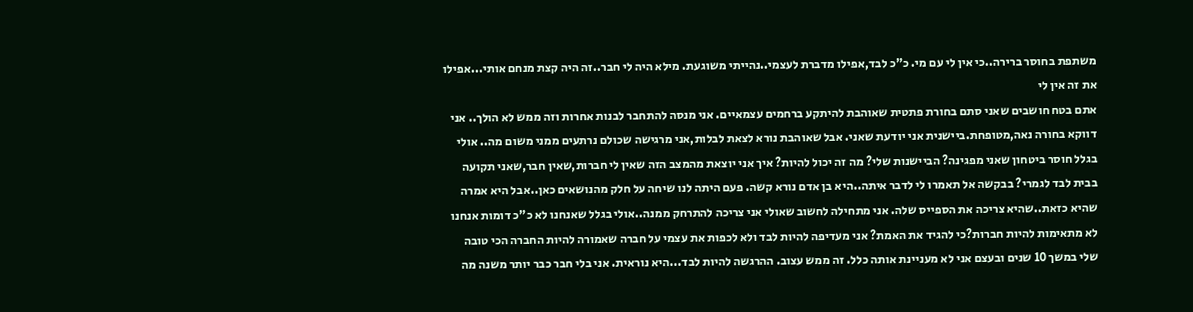משתפת בחוסר ברירה..כי אין לי עם מי. כ"כ לבד,אפילו מדברת לעצמי..נהייתי משוגעת. מילא היה לי חבר..זה היה קצת מנחם אותי...אפילו את זה אין לי
אתם בטח חושבים שאני סתם בחורת פתטית שאוהבת להיתקע ברחמים עצמאיים. אני מנסה להתחבר לבנות אחרות וזה ממש לא הולך.. אני דווקא בחורה נאה,מטופחת.ביישנית אני יודעת שאני. אבל שאוהבת נורא לצאת לבלות,אני מרגישה שכולם נרתעים ממני משום מה.. אולי בגלל חוסר ביטחון שאני מפגינה? הביישנות שלי? מה זה יכול להיות? איך אני יוצאת מהמצב הזה שאין לי חברות,שאין חבר,שאני תקועה בבית לבד לגמרי? בבקשה אל תאמרו לי לדבר איתה..היא בן אדם נורא קשה. פעם היתה לנו שיחה על חלק מהנושאים כאן..אבל היא אמרה שהיא כזאת..שהיא צריכה את הספייס שלה. אני מתחילה לחשוב שאולי אני צריכה להתרחק ממנה..אולי בגלל שאנחנו לא כ"כ דומות אנחנו לא מתאימות להיות חברות?כי להגיד את האמת? אני מעדיפה להיות לבד ולא לכפות את עצמי על חברה שאמורה להיות החברה הכי טובה שלי במשך 10 שנים ובעצם אני לא מעניינת אותה כלל. זה ממש עצוב. ההרגשה להיות לבד...היא נוראית. אני בלי חבר כבר יותר משנה מה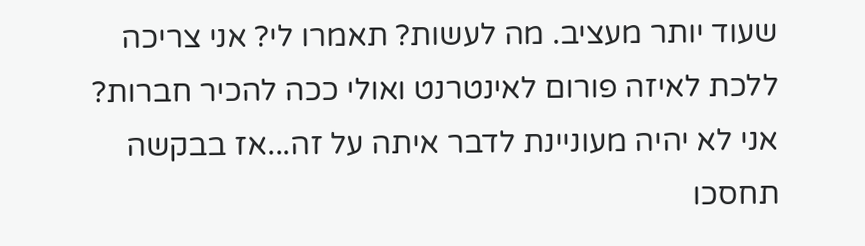שעוד יותר מעציב. מה לעשות? תאמרו לי? אני צריכה ללכת לאיזה פורום לאינטרנט ואולי ככה להכיר חברות?
אני לא יהיה מעוניינת לדבר איתה על זה...אז בבקשה תחסכו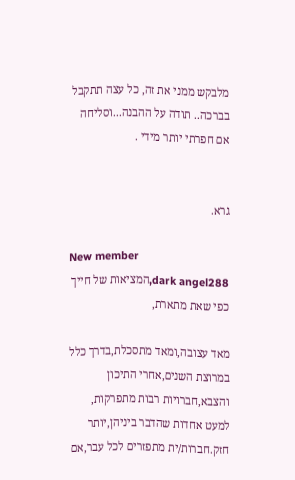מלבקש ממני את זה, כל עצה תתקבל בברכה.. תודה על ההבנה...וסליחה אם חפרתי יותר מידי .


גרא.

New member
dark angel288,המציאות של חייך כפי שאת מתארת,

מאד עצובה,ומאד מתסכלת,בדרך כלל במרוצת השנים,אחרי התיכון והצבא,חברויות רבות מתפרקות, למעט אחדות שהדבר ביניהן,יותר חזק.חברות/ית מתפזרים לכל עבר,אם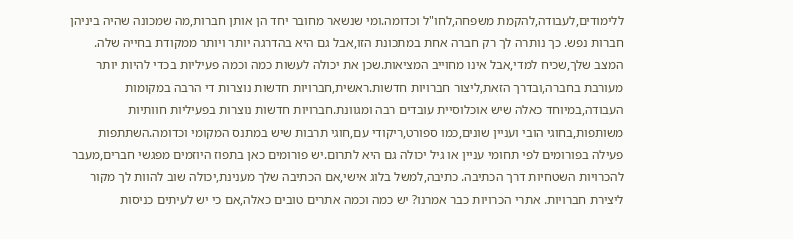ללימודים,לעבודה,להקמת משפחה,לחו"ל וכדומה.ומי שנשאר מחובר יחד הן אותן חברות,מה שמכונה שהיה ביניהן חברות נפש. כך נותרה לך רק חברה אחת במתכונת הזו,אבל גם היא בהדרגה יותר ויותר ממקודת בחייה שלה. המצב שלך,שכיח למדי,אבל אינו מחוייב המציאות.שכן את יכולה לעשות כמה וכמה פעיליות בכדי להיות יותר מעורבת בחברה,ובדרך הזאת,ליצור חברויות חדשות.ראשית,חברויות חדשות נוצרות די הרבה במקומות העבודה,במיוחד כאלה שיש אוכלוסיית עובדים רבה ומגוונת.חברויות חדשות נוצרות בפעיליות חוותיות משותפות,בחוגי הובי ועניין שונים,כמו ספורט,ריקודי עם,חוגי תרבות שיש במתנס המקומי וכדומה.השתתפות פעילה בפורומים לפי תחומי עניין או גיל יכולה גם היא לתרום.יש פורומים כאן בתפוז היוזמים מפגשי חברים,מעבר להכרויות השטחיות דרך הכתיבה. כתיבה,למשל בלוג אישי,אם הכתיבה שלך מענינת,יכולה שוב להוות לך מקור ליצירת חברויות. אתרי הכרויות כבר אמרנו? יש כמה וכמה אתרים טובים כאלה,אם כי יש לעיתים כניסות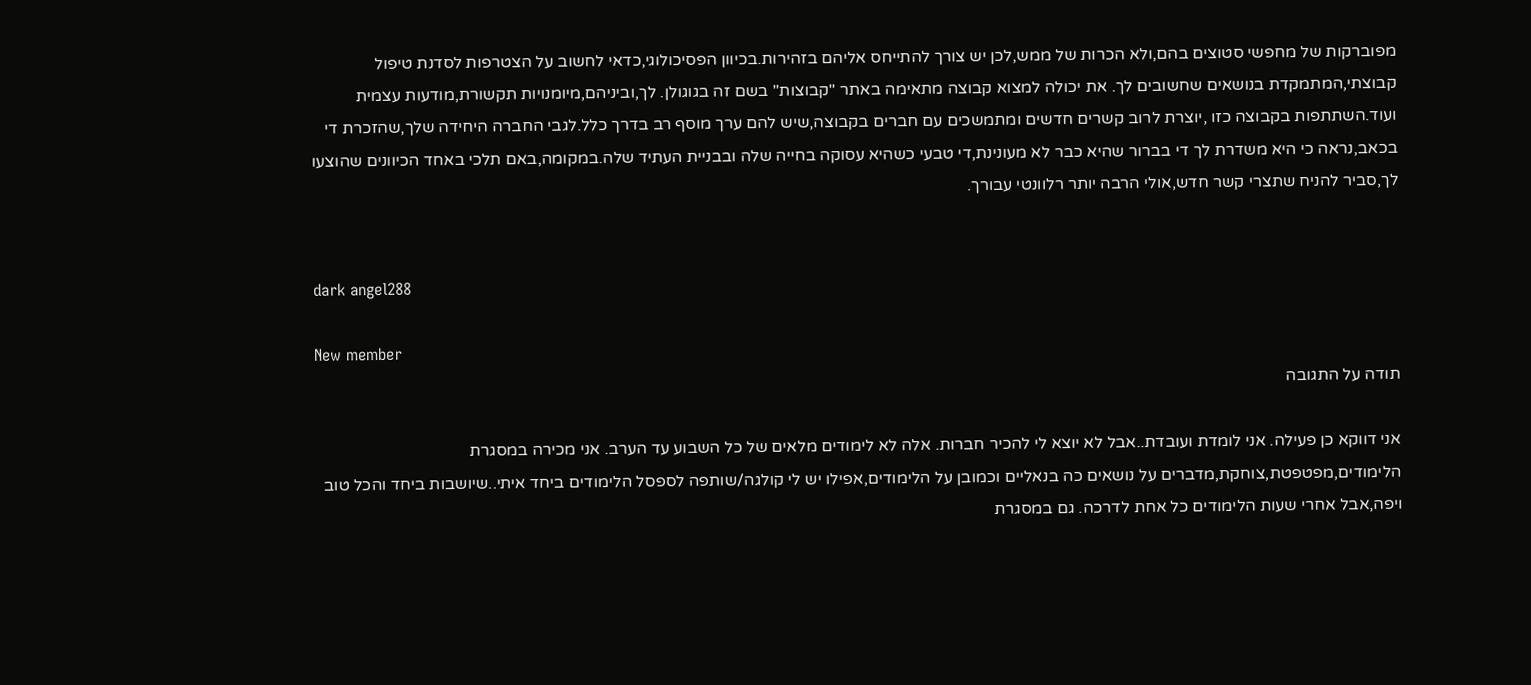מפוברקות של מחפשי סטוצים בהם,ולא הכרות של ממש,לכן יש צורך להתייחס אליהם בזהירות.בכיוון הפסיכולוגי,כדאי לחשוב על הצטרפות לסדנת טיפול קבוצתי,המתמקדת בנושאים שחשובים לך. את יכולה למצוא קבוצה מתאימה באתר "קבוצות" בשם זה בגוגולן. לך,וביניהם,מיומנויות תקשורת,מודעות עצמית ועוד.השתתפות בקבוצה כזו ,יוצרת לרוב קשרים חדשים ומתמשכים עם חברים בקבוצה,שיש להם ערך מוסף רב בדרך כלל.לגבי החברה היחידה שלך,שהזכרת די בכאב,נראה כי היא משדרת לך די בברור שהיא כבר לא מעונינת,די טבעי כשהיא עסוקה בחייה שלה ובבניית העתיד שלה.במקומה,באם תלכי באחד הכיוונים שהוצעו לך,סביר להניח שתצרי קשר חדש,אולי הרבה יותר רלוונטי עבורך.


dark angel288

New member
תודה על התגובה

אני דווקא כן פעילה. אני לומדת ועובדת..אבל לא יוצא לי להכיר חברות. אלה לא לימודים מלאים של כל השבוע עד הערב. אני מכירה במסגרת הלימודים,מפטפטת,צוחקת,מדברים על נושאים כה בנאליים וכמובן על הלימודים,אפילו יש לי קולגה/שותפה לספסל הלימודים ביחד איתי..שיושבות ביחד והכל טוב ויפה,אבל אחרי שעות הלימודים כל אחת לדרכה. גם במסגרת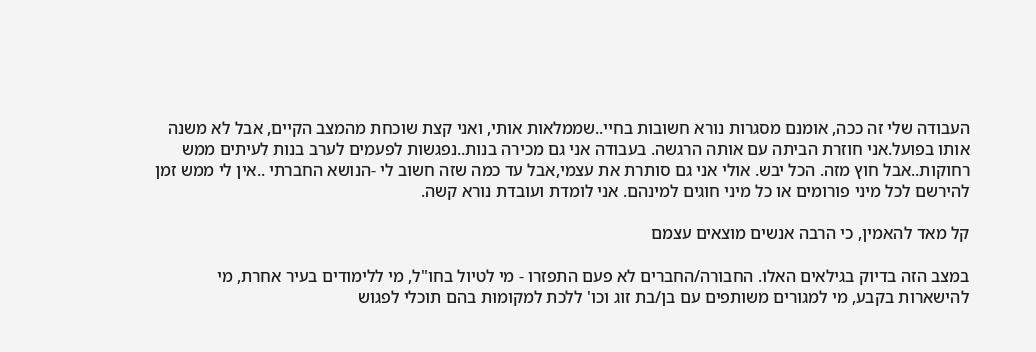העבודה שלי זה ככה, אומנם מסגרות נורא חשובות בחיי..שממלאות אותי, ואני קצת שוכחת מהמצב הקיים, אבל לא משנה אותו בפועל.אני חוזרת הביתה עם אותה הרגשה. בעבודה אני גם מכירה בנות..נפגשות לפעמים לערב בנות לעיתים ממש רחוקות..אבל חוץ מזה. הכל יבש. אולי אני גם סותרת את עצמי,אבל עד כמה שזה חשוב לי -הנושא החברתי ..אין לי ממש זמן להירשם לכל מיני פורומים או כל מיני חוגים למינהם. אני לומדת ועובדת נורא קשה.

קל מאד להאמין, כי הרבה אנשים מוצאים עצמם

במצב הזה בדיוק בגילאים האלו. החבורה/החברים לא פעם התפזרו - מי לטיול בחו"ל, מי ללימודים בעיר אחרת, מי להישארות בקבע, מי למגורים משותפים עם בן/בת זוג וכו' ללכת למקומות בהם תוכלי לפגוש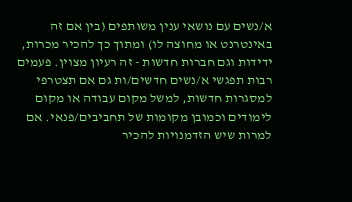א/נשים עם נושאי ענין משותפים (בין אם זה באינטרנט או מחוצה לו) ומתוך כך להכיר מכרות, ידידות וגם חברות חדשות - זה רעיון מצוין. פעמים רבות תפגשי א/נשים חדשים/ות גם אם תצטרפי למסגרות חדשות, למשל מקום עבודה או מקום לימודים וכמובן מקומות של תחביבים/פנאי. אם למרות שיש הזדמנויות להכיר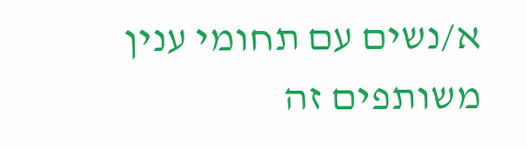א/נשים עם תחומי ענין משותפים זה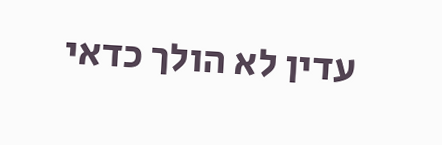עדין לא הולך כדאי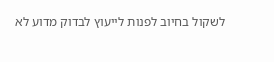לשקול בחיוב לפנות לייעוץ לבדוק מדוע לא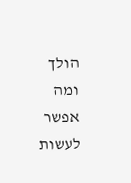הולך ומה אפשר לעשות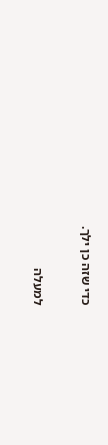כדי שזה כן ילך.

למעלה